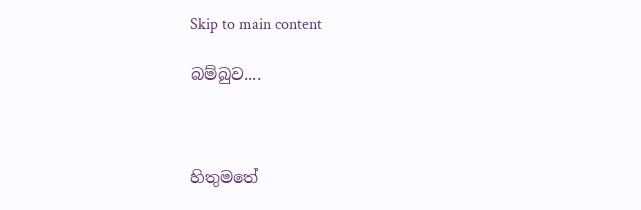Skip to main content

බම්බුව....



හිතුමතේ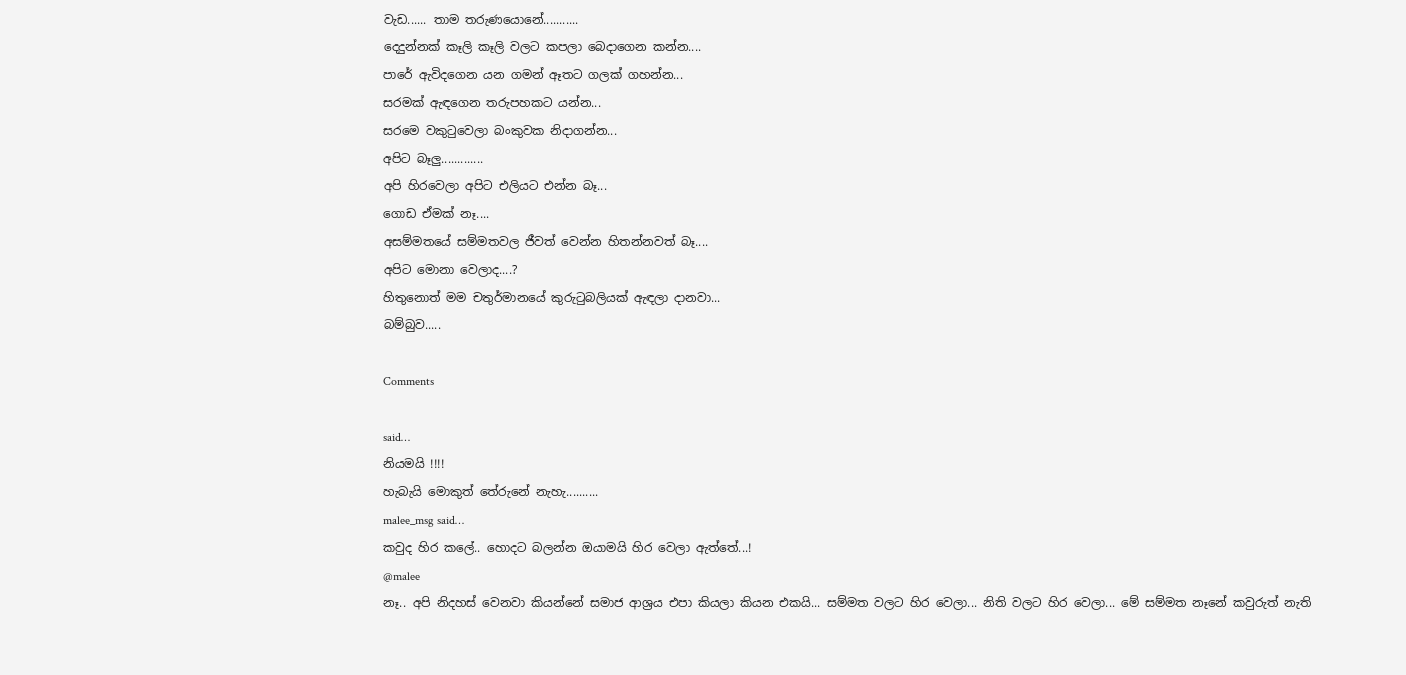වැඩ...... තාම තරුණයොනේ...........
දෙදුන්නක් කෑලි කෑලි වලට කපලා බෙදාගෙන කන්න....
පාරේ ඇවිදගෙන යන ගමන් ඈතට ගලක් ගහන්න...
සරමක් ඇඳගෙන තරුපහකට යන්න...
සරමෙ වකුටුවෙලා බංකුවක නිදාගන්න...
අපිට බෑලු.............
අපි හිරවෙලා අපිට එලියට එන්න බෑ...
ගොඩ ඒමක් නෑ....
අසම්මතයේ සම්මතවල ජීවත් වෙන්න හිතන්නවත් බෑ....
අපිට මොනා වෙලාද....?
හිතුනොත් මම චතුර්මානයේ කුරුටුබලියක් ඇඳලා දානවා...
බම්බුව.....

Comments

said…
නියමයි !!!!
හැබැයි මොකුත් තේරුනේ නැහැ..........
malee_msg said…
කවුද හිර කලේ.. හොදට බලන්න ඔයාමයි හිර වෙලා ඇත්තේ...!
@malee
නෑ.. අපි නිදහස් වෙනවා කියන්නේ සමාජ ආශ්‍රය එපා කියලා කියන එකයි... සම්මත වලට හිර වෙලා... නිති වලට හිර වෙලා... මේ සම්මත නෑනේ කවුරුත් නැති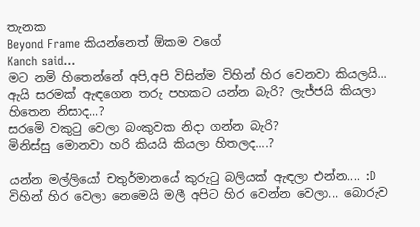තැනක
Beyond Frame කියන්නෙත් ඕකම වගේ
Kanch said…
මට නමි හිතෙන්නේ අපි,අපි විසින්ම විහින් හිර වෙනවා කියලයි...
ඇයි සරමක් ඇඳගෙන තරු පහකට යන්න බැරි? ලැජ්ජයි කියලා හිතෙන නිසාද...?
සරමෙි වකුටු වෙලා බංකුවක නිදා ගන්න බැරි?
මිනිස්සු මොනවා හරි කියයි කියලා හිතලද....?

යන්න මල්ලියෝ චතුර්මානයේ කුරුටු බලියක් ඇඳලා එන්න.... :D
විහින් හිර වෙලා නෙමෙයි මලී අපිට හිර වෙන්න වෙලා... බොරුව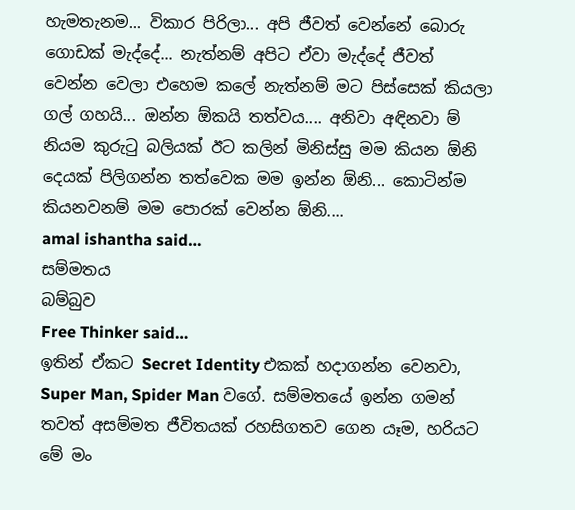හැමතැනම... විකාර පිරිලා... අපි ජීවත් වෙන්නේ බොරු ගොඩක් මැද්දේ... නැත්නම් අපිට ඒවා මැද්දේ ජීවත් වෙන්න වෙලා එහෙම කලේ නැත්නම් මට පිස්සෙක් කියලා ගල් ගහයි... ඔන්න ඕකයි තත්වය.... අනිවා අඳිනවා ම් නියම කුරුටු බලියක් ඊට කලින් මිනිස්සු මම කියන ඕනි දෙයක් පිලිගන්න තත්වෙක මම ඉන්න ඕනි... කොටින්ම කියනවනම් මම පොරක් වෙන්න ඕනි....
amal ishantha said…
සම්මතය
බම්බුව
Free Thinker said…
ඉතින් ඒකට Secret Identity එකක් හදාගන්න වෙනවා, Super Man, Spider Man වගේ. සම්මතයේ ඉන්න ගමන් තවත් අසම්මත ජීවිතයක් රහසිගතව ගෙන යෑම, හරියට මේ මං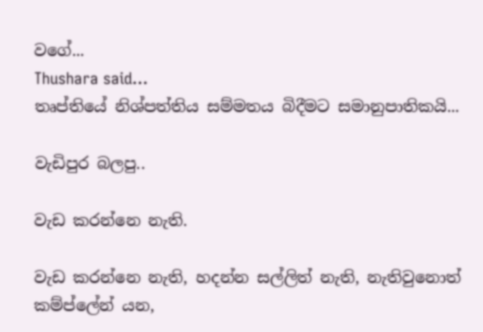වගේ...
Thushara said…
තෘප්තියේ නිශ්පත්තිය සම්මතය බිදීමට සමානුපාතිකයි...

වැඩිපුර බලපු..

වැඩ කරන්නෙ නැති.

වැඩ කරන්නෙ නැති, හදන්න සල්ලිත් නැති, නැතිවුනොත් කම්ප්ලේන් යන,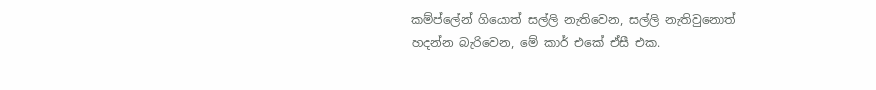කම්ප්ලේන් ගියොත් සල්ලි නැතිවෙන, සල්ලි නැතිවුනොත් හදන්න බැරිවෙන, මේ කාර් එකේ ඒසී එක.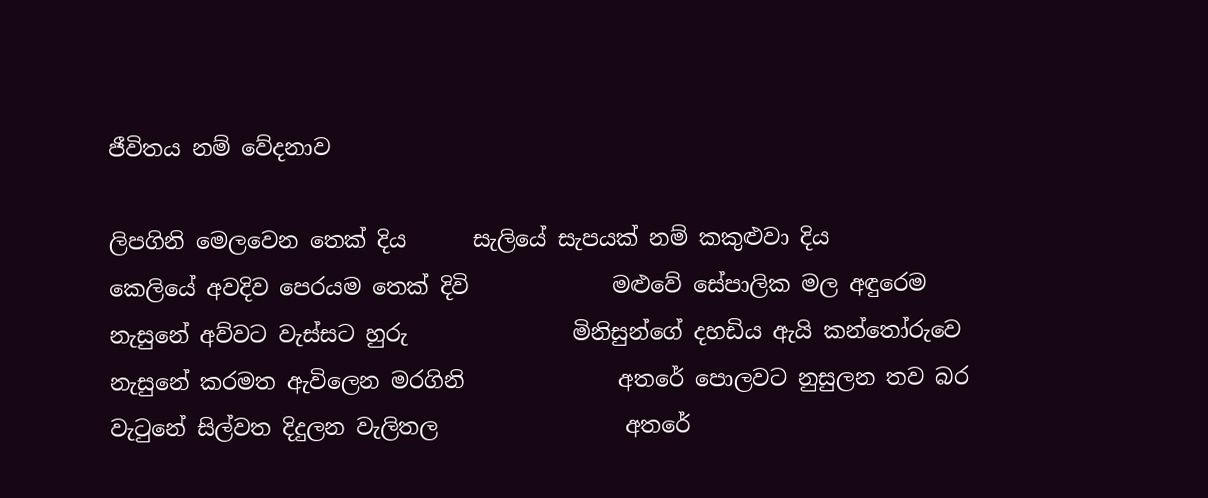ජීවිතය නම් වේදනාව

ලිපගිනි මෙලවෙන තෙක් දිය      සැලියේ සැපයක් නම් කකුළුවා දිය         කෙලියේ අවදිව පෙරයම තෙක් දිවි             මළුවේ සේපාලික මල අඳුරෙම                නැසුනේ අව්වට වැස්සට හුරු               මිනිසුන්ගේ දහඩිය ඇයි කන්තෝරුවෙ         නැසුනේ කරමත ඇවිලෙන මරගිනි              අතරේ පොලවට නුසුලන තව බර          වැටුනේ සිල්වත දිදුලන වැලිතල                 අතරේ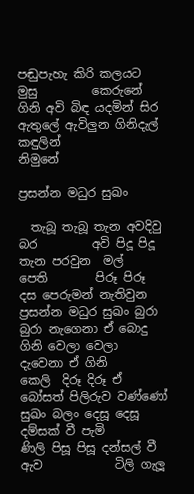පඬුපැහැ කිරි කලයට මුසු         කෙරුනේ ගිනි අවි බිඳ යදමින් සිර                 ඇතුලේ ඇවිලුන ගිනිදැල් කඳුලින්              නිමුනේ

ප්‍රසන්න මධුර සුඛං

  තැබූ තැබූ තැන අවදිවු බර         අවි පිදූ පිදූ තැන පරවුන  මල්          පෙති        පිරූ පිරූ දස පෙරුමන් නැතිවුන ප්‍රසන්න මධුර සුඛං බුරා බුරා නැගෙනා ඒ බොදු         ගිනි වෙලා වෙලා දැවෙනා ඒ ගිනි     කෙලි  දිරූ දිරූ ඒ බෝසත් පිලිරුව වණ්ණෝ සුඛං බලං දෙසූ දෙසූ දම්සක් වී පැමි         ණිලි පිසූ පිසූ දන්සල් වී ඇව            ටිලි ගැලූ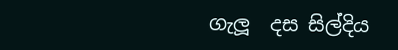ගැලූ  දස සිල්දිය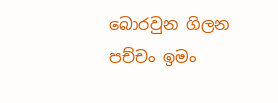බොරවුන ගිලන පච්චං ඉමං